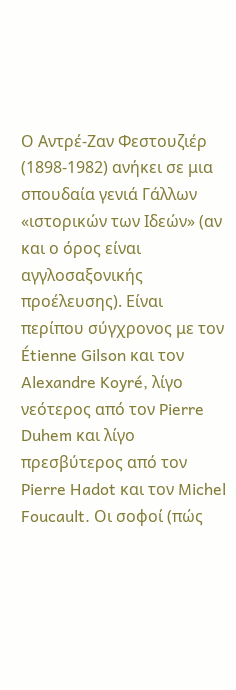Ο Αντρέ-Ζαν Φεστουζιέρ (1898-1982) ανήκει σε μια σπουδαία γενιά Γάλλων «ιστορικών των Ιδεών» (αν και ο όρος είναι αγγλοσαξονικής προέλευσης). Είναι περίπου σύγχρονος με τον Étienne Gilson και τον Alexandre Koyré, λίγο νεότερος από τον Pierre Duhem και λίγο πρεσβύτερος από τον Pierre Hadot και τον Michel Foucault. Οι σοφοί (πώς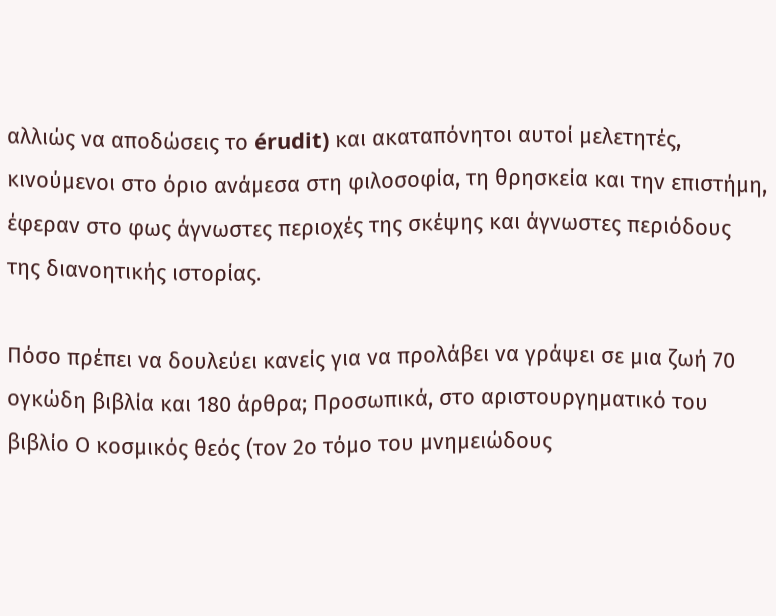αλλιώς να αποδώσεις το érudit) και ακαταπόνητοι αυτοί μελετητές, κινούμενοι στο όριο ανάμεσα στη φιλοσοφία, τη θρησκεία και την επιστήμη, έφεραν στο φως άγνωστες περιοχές της σκέψης και άγνωστες περιόδους της διανοητικής ιστορίας.

Πόσο πρέπει να δουλεύει κανείς για να προλάβει να γράψει σε μια ζωή 70 ογκώδη βιβλία και 180 άρθρα; Προσωπικά, στο αριστουργηματικό του βιβλίο Ο κοσμικός θεός (τον 2ο τόμο του μνημειώδους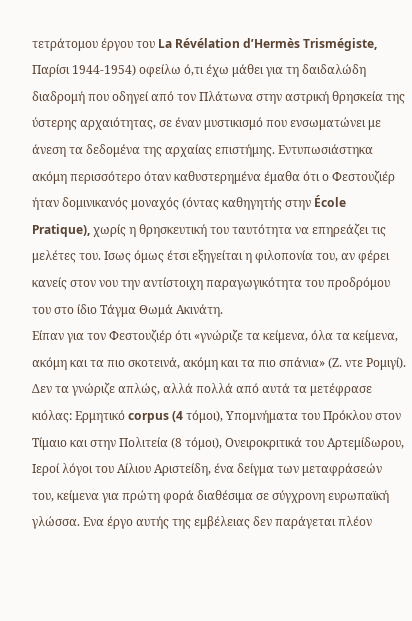τετράτομου έργου του La Révélation d’Hermès Trismégiste, Παρίσι 1944-1954) οφείλω ό,τι έχω μάθει για τη δαιδαλώδη διαδρομή που οδηγεί από τον Πλάτωνα στην αστρική θρησκεία της ύστερης αρχαιότητας, σε έναν μυστικισμό που ενσωματώνει με άνεση τα δεδομένα της αρχαίας επιστήμης. Εντυπωσιάστηκα ακόμη περισσότερο όταν καθυστερημένα έμαθα ότι ο Φεστουζιέρ ήταν δομινικανός μοναχός (όντας καθηγητής στην École Pratique), χωρίς η θρησκευτική του ταυτότητα να επηρεάζει τις μελέτες του. Ισως όμως έτσι εξηγείται η φιλοπονία του, αν φέρει κανείς στον νου την αντίστοιχη παραγωγικότητα του προδρόμου του στο ίδιο Τάγμα Θωμά Ακινάτη.
Είπαν για τον Φεστουζιέρ ότι «γνώριζε τα κείμενα, όλα τα κείμενα, ακόμη και τα πιο σκοτεινά, ακόμη και τα πιο σπάνια» (Ζ. ντε Ρομιγί). Δεν τα γνώριζε απλώς, αλλά πολλά από αυτά τα μετέφρασε κιόλας: Ερμητικό corpus (4 τόμοι), Υπομνήματα του Πρόκλου στον Τίμαιο και στην Πολιτεία (8 τόμοι), Ονειροκριτικά του Αρτεμίδωρου, Ιεροί λόγοι του Αίλιου Αριστείδη, ένα δείγμα των μεταφράσεών του, κείμενα για πρώτη φορά διαθέσιμα σε σύγχρονη ευρωπαϊκή γλώσσα. Ενα έργο αυτής της εμβέλειας δεν παράγεται πλέον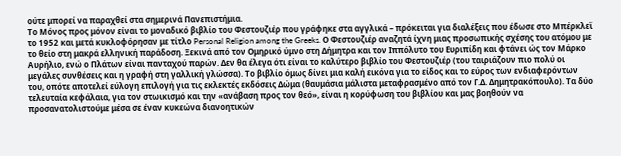ούτε μπορεί να παραχθεί στα σημερινά Πανεπιστήμια.
Το Μόνος προς μόνον είναι το μοναδικό βιβλίο του Φεστουζιέρ που γράφηκε στα αγγλικά – πρόκειται για διαλέξεις που έδωσε στο Μπέρκλεϊ το 1952 και μετά κυκλοφόρησαν με τίτλο Personal Religion among the Greeks. Ο Φεστουζιέρ αναζητά ίχνη μιας προσωπικής σχέσης του ατόμου με το θείο στη μακρά ελληνική παράδοση. Ξεκινά από τον Ομηρικό ύμνο στη Δήμητρα και τον Ιππόλυτο του Ευριπίδη και φτάνει ώς τον Μάρκο Αυρήλιο, ενώ ο Πλάτων είναι πανταχού παρών. Δεν θα έλεγα ότι είναι το καλύτερο βιβλίο του Φεστουζιέρ (του ταιριάζουν πιο πολύ οι μεγάλες συνθέσεις και η γραφή στη γαλλική γλώσσα). Το βιβλίο όμως δίνει μια καλή εικόνα για το είδος και το εύρος των ενδιαφερόντων του, οπότε αποτελεί εύλογη επιλογή για τις εκλεκτές εκδόσεις Δώμα (θαυμάσια μάλιστα μεταφρασμένο από τον Γ.Δ. Δημητρακόπουλο). Τα δύο τελευταία κεφάλαια, για τον στωικισμό και την «ανάβαση προς τον θεό», είναι η κορύφωση του βιβλίου και μας βοηθούν να προσανατολιστούμε μέσα σε έναν κυκεώνα διανοητικών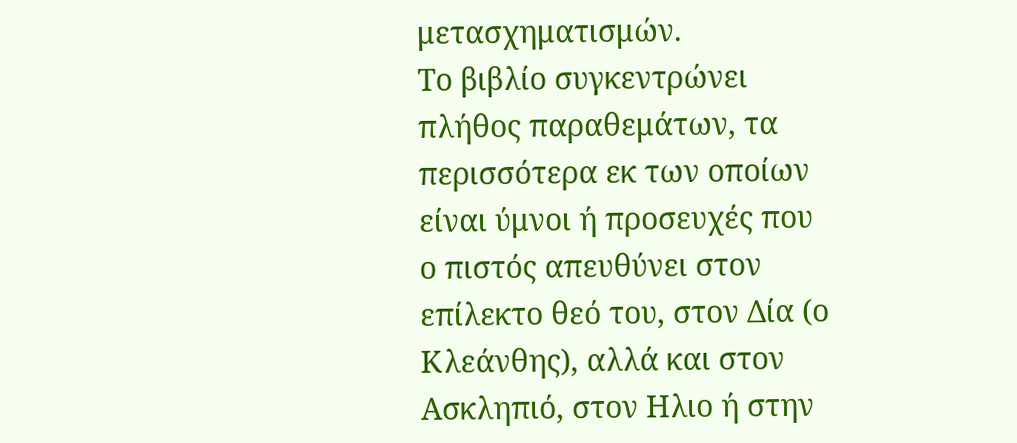μετασχηματισμών.
Το βιβλίο συγκεντρώνει πλήθος παραθεμάτων, τα περισσότερα εκ των οποίων είναι ύμνοι ή προσευχές που ο πιστός απευθύνει στον επίλεκτο θεό του, στον Δία (ο Κλεάνθης), αλλά και στον Ασκληπιό, στον Ηλιο ή στην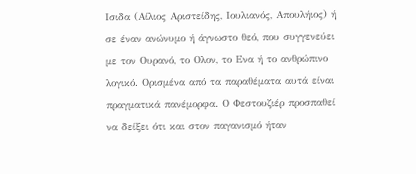Ισιδα (Αίλιος Αριστείδης, Ιουλιανός, Απουλήιος) ή σε έναν ανώνυμο ή άγνωστο θεό, που συγγενεύει με τον Ουρανό, το Ολον, το Ενα ή το ανθρώπινο λογικό. Ορισμένα από τα παραθέματα αυτά είναι πραγματικά πανέμορφα. Ο Φεστουζιέρ προσπαθεί να δείξει ότι και στον παγανισμό ήταν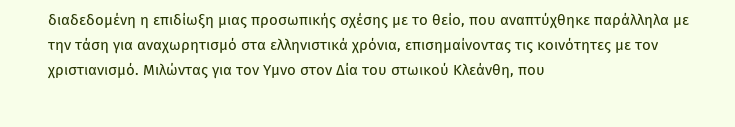διαδεδομένη η επιδίωξη μιας προσωπικής σχέσης με το θείο, που αναπτύχθηκε παράλληλα με την τάση για αναχωρητισμό στα ελληνιστικά χρόνια, επισημαίνοντας τις κοινότητες με τον χριστιανισμό. Μιλώντας για τον Υμνο στον Δία του στωικού Κλεάνθη, που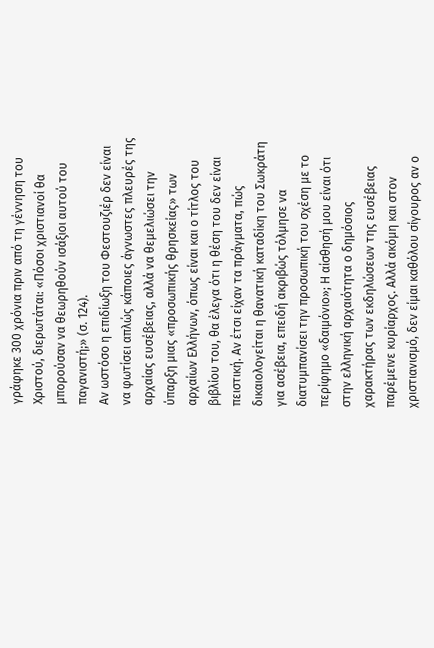γράφηκε 300 χρόνια πριν από τη γέννηση του Χριστού, διερωτάται: «Πόσοι χριστιανοί θα μπορούσαν να θεωρηθούν ισάξιοι αυτού του παγανιστή;» (σ. 124).
Αν ωστόσο η επιδίωξη του Φεστουζιέρ δεν είναι να φωτίσει απλώς κάποιες άγνωστες πλευρές της αρχαίας ευσέβειας, αλλά να θεμελιώσει την ύπαρξη μιας «προσωπικής θρησκείας» των αρχαίων Ελλήνων, όπως είναι και ο τίτλος του βιβλίου του, θα έλεγα ότι η θέση του δεν είναι πειστική. Αν έτσι είχαν τα πράγματα, πώς δικαιολογείται η θανατική καταδίκη του Σωκράτη για ασέβεια, επειδή ακριβώς τόλμησε να διατυμπανίσει την προσωπική του σχέση με το περίφημο «δαιμόνιο»; Η αίσθησή μου είναι ότι στην ελληνική αρχαιότητα ο δημόσιος χαρακτήρας των εκδηλώσεων της ευσέβειας παρέμεινε κυρίαρχος. Αλλά ακόμη και στον χριστιανισμό, δεν είμαι καθόλου σίγουρος αν ο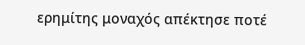ερημίτης μοναχός απέκτησε ποτέ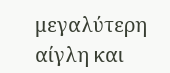μεγαλύτερη αίγλη και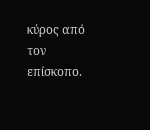κύρος από τον επίσκοπο.